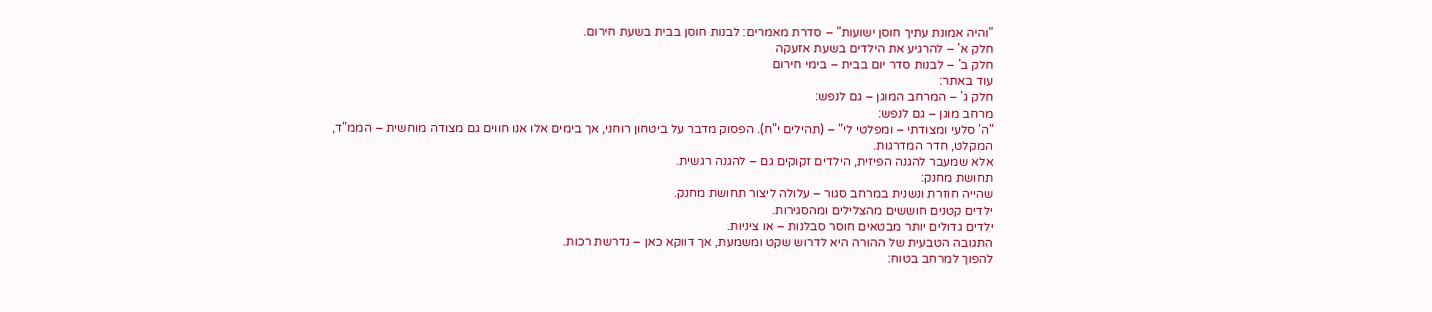"והיה אמונת עתיך חוסן ישועות" – סדרת מאמרים: לבנות חוסן בבית בשעת חירום.
חלק א' – להרגיע את הילדים בשעת אזעקה
חלק ב' – לבנות סדר יום בבית – בימי חירום
עוד באתר:
חלק ג' – המרחב המוגן – גם לנפש:
מרחב מוגן – גם לנפש:
"ה' סלעי ומצודתי – ומפלטי לי" – (תהילים י"ח). הפסוק מדבר על ביטחון רוחני, אך בימים אלו אנו חווים גם מצודה מוחשית – הממ"ד, המקלט, חדר המדרגות.
אלא שמעבר להגנה הפיזית, הילדים זקוקים גם – להגנה רגשית.
תחושת מחנק:
שהייה חוזרת ונשנית במרחב סגור – עלולה ליצור תחושת מחנק.
ילדים קטנים חוששים מהצלילים ומהסגירות.
ילדים גדולים יותר מבטאים חוסר סבלנות – או ציניות.
התגובה הטבעית של ההורה היא לדרוש שקט ומשמעת, אך דווקא כאן – נדרשת רכות.
להפוך למרחב בטוח: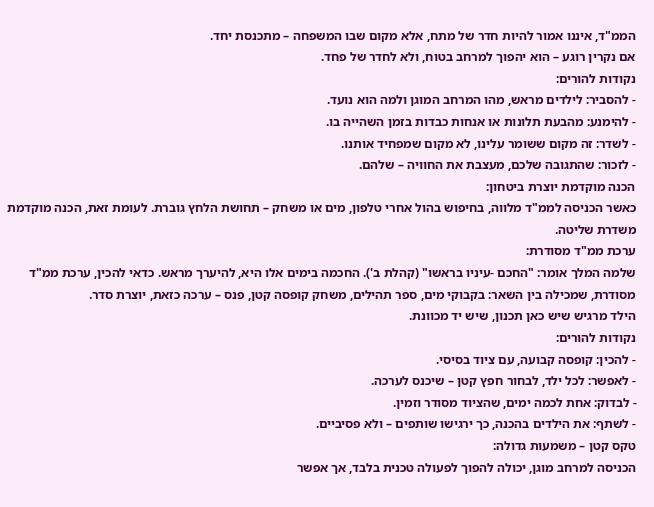הממ"ד, איננו אמור להיות חדר של מתח, אלא מקום שבו המשפחה – מתכנסת יחד.
אם נקרין רוגע – הוא יהפוך למרחב בטוח, ולא לחדר של פחד.
נקודות להורים:
- להסביר: לילדים מראש, מהו המרחב המוגן ולמה הוא נועד.
- להימנע: מהבעת תלונות או אנחות כבדות בזמן השהייה בו.
- לשדר: זה מקום ששומר עלינו, לא מקום שמפחיד אותנו.
- לזכור: שהתגובה שלכם, מעצבת את החוויה – שלהם.
הכנה מוקדמת יוצרת ביטחון:
כאשר הכניסה לממ"ד מלווה, בחיפוש בהול אחרי טלפון, מים או משחק – תחושת הלחץ גוברת. לעומת זאת, הכנה מוקדמת משדרת שליטה.
ערכת ממ"ד מסודרת:
שלמה המלך אומר: "החכם -עיניו בראשו" (קהלת ב'). החכמה בימים אלו היא, להיערך מראש. כדאי להכין, ערכת ממ"ד מסודרת, שמכילה בין השאר: בקבוקי מים, ספר תהילים, משחק קופסה קטן, פנס – ערכה כזאת, יוצרת סדר.
הילד מרגיש שיש כאן תכנון, שיש יד מכוונת.
נקודות להורים:
- להכין: קופסה קבועה, עם ציוד בסיסי.
- לאפשר: לכל ילד, לבחור חפץ קטן – שיכנס לערכה.
- לבדוק: אחת לכמה ימים, שהציוד מסודר וזמין.
- לשתף: את הילדים בהכנה, כך ירגישו שותפים – ולא פסיביים.
טקס קטן – משמעות גדולה:
הכניסה למרחב מוגן, יכולה להפוך לפעולה טכנית בלבד, אך אפשר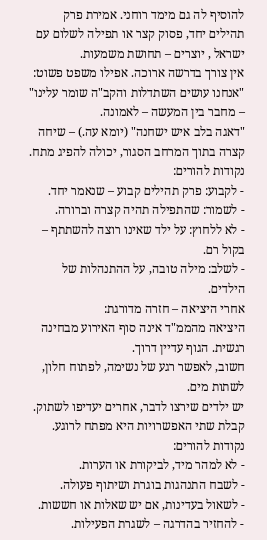להוסיף לה גם מימד רוחני. אמירת פרק תהילים יחד, פסוק קצר או תפילה לשלום עם ישראל , יוצרים – תחושת משמעות.
אין צורך בדרשה ארוכה. אפילו משפט פשוט: "אנחנו עושים השתדלות והקב"ה שומר עלינו" – מחבר בין המעשה – לאמונה.
"דאגה בלב איש ישחנה" (יומא עה.) – שיחה קצרה בתוך המרחב הסגור, יכולה להפיג מתח.
נקודות להורים:
- לקבוע: פרק תהילים קבוע – שנאמר יחד.
- לשמור: שהתפילה תהיה קצרה וברורה.
- לא ללחוץ: על ילד שאינו רוצה להשתתף – בקול רם.
- לשלב: מילה טובה, על ההתנהלות של הילדים.
אחרי היציאה – חזרה מדורגת:
היציאה מהממ"ד אינה סוף האירוע מבחינה רגשית. הגוף עדיין דרוך.
חשוב, לאפשר רגע של נשימה, לפתוח חלון, לשתות מים.
יש ילדים שירצו לדבר, אחרים יעדיפו לשתוק. קבלת שתי האפשרויות היא מפתח לרוגע.
נקודות להורים:
- לא למהר מיד, לביקורת או הערות.
- לשבח התנהגות בוגרת ושיתוף פעולה.
- לשאול בעדינות, אם יש שאלות או חששות.
- להחזיר בהדרגה – לשגרת הפעילות.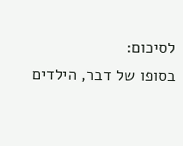לסיכום:
בסופו של דבר, הילדים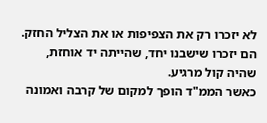לא יזכרו רק את הצפיפות או את הצליל החזק.
הם יזכרו שישבנו יחד, שהייתה יד אוחזת, שהיה קול מרגיע.
כאשר הממ"ד הופך למקום של קרבה ואמונה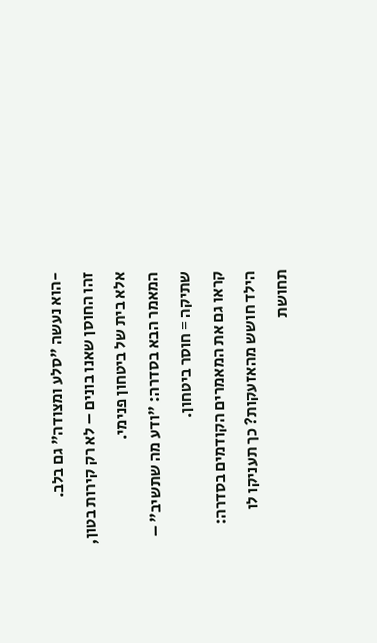-הוא נעשה "סלע ומצודה" גם בלב.
זהו החוסן שאנו בונים – לא רק קירות בטון, אלא בית של ביטחון פנימי.
המאמר הבא בסדרה: "ודע מה שתשיב" – שתיקה = חוסר ביטחון.
קראו גם את המאמרים הקודמים בסדרה:
הילד חושש מהאזעקות? כך תעניקו לו תחושת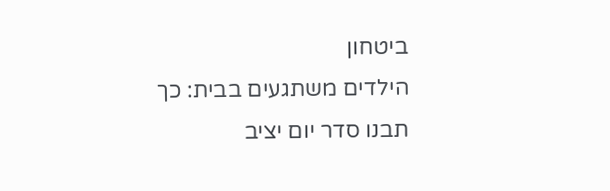ביטחון
הילדים משתגעים בבית: כך תבנו סדר יום יציב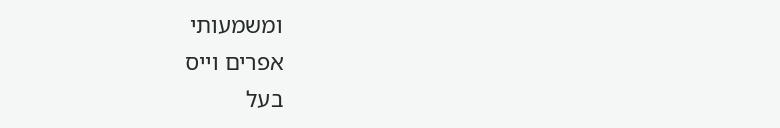ומשמעותי
אפרים וייס
בעל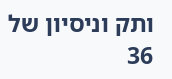ותק וניסיון של 36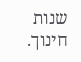שנות חינוך.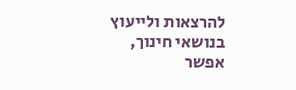להרצאות ולייעוץ בנושאי חינוך, אפשר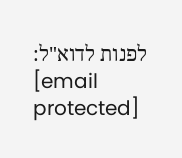לפנות לדוא"ל:
[email protected]